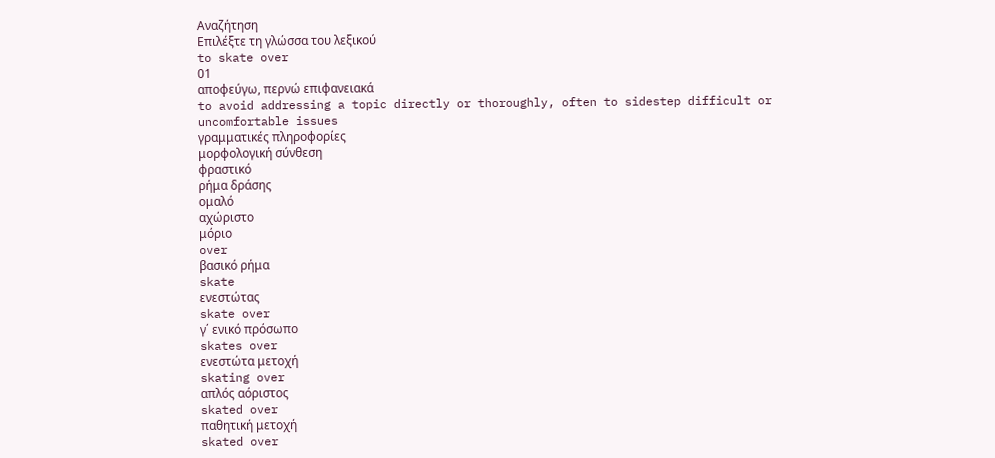Αναζήτηση
Επιλέξτε τη γλώσσα του λεξικού
to skate over
01
αποφεύγω, περνώ επιφανειακά
to avoid addressing a topic directly or thoroughly, often to sidestep difficult or uncomfortable issues
γραμματικές πληροφορίες
μορφολογική σύνθεση
φραστικό
ρήμα δράσης
ομαλό
αχώριστο
μόριο
over
βασικό ρήμα
skate
ενεστώτας
skate over
γ΄ ενικό πρόσωπο
skates over
ενεστώτα μετοχή
skating over
απλός αόριστος
skated over
παθητική μετοχή
skated over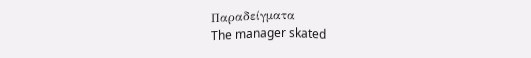Παραδείγματα
The manager skated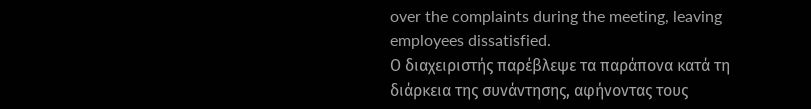over the complaints during the meeting, leaving employees dissatisfied.
Ο διαχειριστής παρέβλεψε τα παράπονα κατά τη διάρκεια της συνάντησης, αφήνοντας τους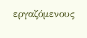εργαζόμενους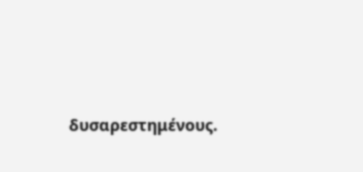δυσαρεστημένους.